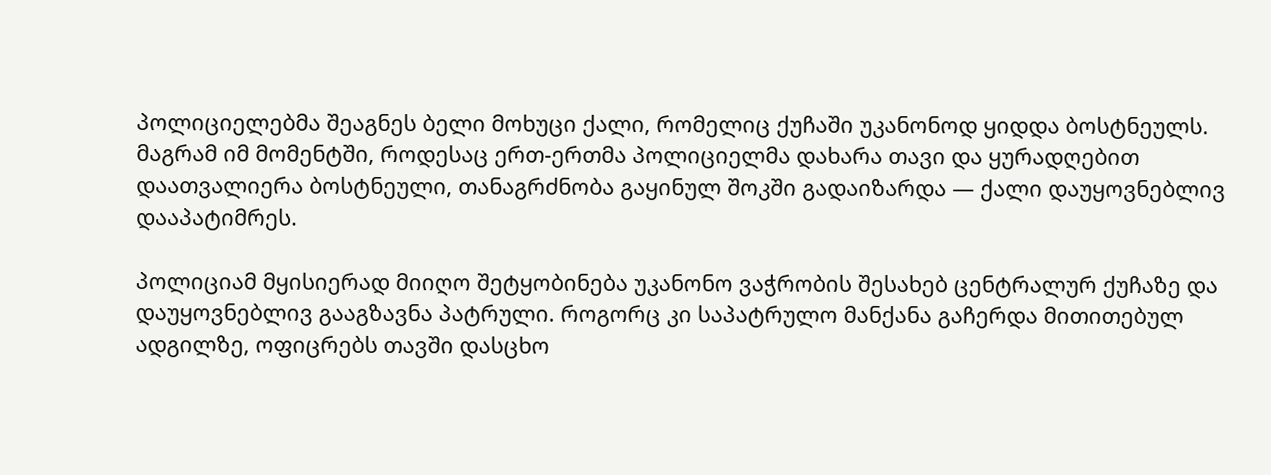პოლიციელებმა შეაგნეს ბელი მოხუცი ქალი, რომელიც ქუჩაში უკანონოდ ყიდდა ბოსტნეულს. მაგრამ იმ მომენტში, როდესაც ერთ-ერთმა პოლიციელმა დახარა თავი და ყურადღებით დაათვალიერა ბოსტნეული, თანაგრძნობა გაყინულ შოკში გადაიზარდა — ქალი დაუყოვნებლივ დააპატიმრეს.

პოლიციამ მყისიერად მიიღო შეტყობინება უკანონო ვაჭრობის შესახებ ცენტრალურ ქუჩაზე და დაუყოვნებლივ გააგზავნა პატრული. როგორც კი საპატრულო მანქანა გაჩერდა მითითებულ ადგილზე, ოფიცრებს თავში დასცხო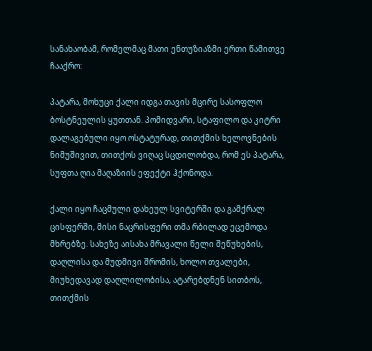სანახაობამ, რომელმაც მათი ენთუზიაზმი ერთი წამითვე ჩააქრო:

პატარა, მოხუცი ქალი იდგა თავის მცირე სასოფლო ბოსტნეულის ყუთთან. პომიდვარი, სტაფილო და კიტრი დალაგებული იყო ოსტატურად, თითქმის ხელოვნების ნიმუშივით, თითქოს ვიღაც სცდილობდა, რომ ეს პატარა, სუფთა ღია მაღაზიის ეფექტი ჰქონოდა.

ქალი იყო ჩაცმული დახეულ სვიტერში და გამქრალ ცისფერში, მისი ნაცრისფერი თმა რბილად ეცემოდა მხრებზე. სახეზე აისახა მრავალი წელი შეწუხების, დაღლისა და მუდმივი შრომის, ხოლო თვალები, მიუხედავად დაღლილობისა, ატარებდნენ სითბოს, თითქმის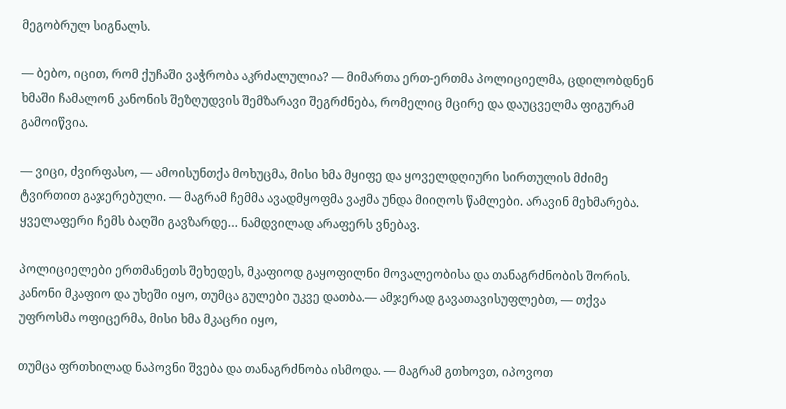მეგობრულ სიგნალს.

— ბებო, იცით, რომ ქუჩაში ვაჭრობა აკრძალულია? — მიმართა ერთ-ერთმა პოლიციელმა, ცდილობდნენ ხმაში ჩამალონ კანონის შეზღუდვის შემზარავი შეგრძნება, რომელიც მცირე და დაუცველმა ფიგურამ გამოიწვია.

— ვიცი, ძვირფასო, — ამოისუნთქა მოხუცმა, მისი ხმა მყიფე და ყოველდღიური სირთულის მძიმე ტვირთით გაჯერებული. — მაგრამ ჩემმა ავადმყოფმა ვაჟმა უნდა მიიღოს წამლები. არავინ მეხმარება. ყველაფერი ჩემს ბაღში გავზარდე… ნამდვილად არაფერს ვნებავ.

პოლიციელები ერთმანეთს შეხედეს, მკაფიოდ გაყოფილნი მოვალეობისა და თანაგრძნობის შორის. კანონი მკაფიო და უხეში იყო, თუმცა გულები უკვე დათბა.— ამჯერად გავათავისუფლებთ, — თქვა უფროსმა ოფიცერმა, მისი ხმა მკაცრი იყო,

თუმცა ფრთხილად ნაპოვნი შვება და თანაგრძნობა ისმოდა. — მაგრამ გთხოვთ, იპოვოთ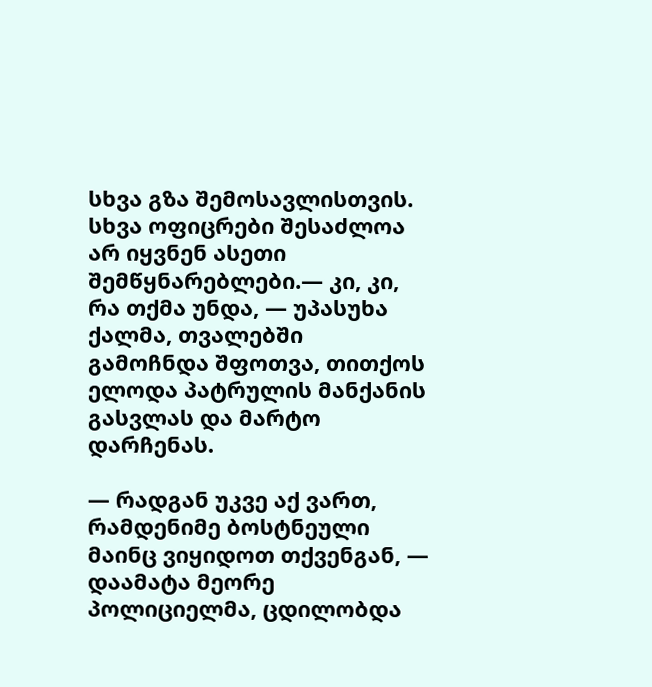სხვა გზა შემოსავლისთვის. სხვა ოფიცრები შესაძლოა არ იყვნენ ასეთი შემწყნარებლები.— კი, კი, რა თქმა უნდა, — უპასუხა ქალმა, თვალებში გამოჩნდა შფოთვა, თითქოს ელოდა პატრულის მანქანის გასვლას და მარტო დარჩენას.

— რადგან უკვე აქ ვართ, რამდენიმე ბოსტნეული მაინც ვიყიდოთ თქვენგან, — დაამატა მეორე პოლიციელმა, ცდილობდა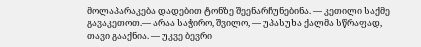მოლაპარაკება დადებით ტონზე შეენარჩუნებინა. — კეთილი საქმე გავაკეთოთ.— არაა საჭირო, შვილო, — უპასუხა ქალმა სწრაფად, თავი გააქნია. — უკვე ბევრი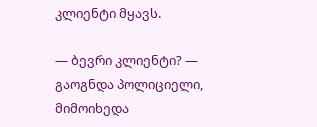კლიენტი მყავს.

— ბევრი კლიენტი? — გაოგნდა პოლიციელი, მიმოიხედა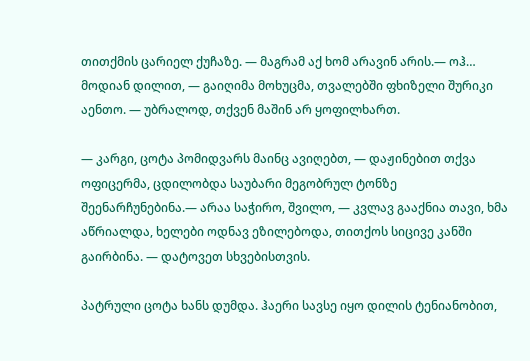თითქმის ცარიელ ქუჩაზე. — მაგრამ აქ ხომ არავინ არის.— ოჰ… მოდიან დილით, — გაიღიმა მოხუცმა, თვალებში ფხიზელი შურიკი აენთო. — უბრალოდ, თქვენ მაშინ არ ყოფილხართ.

— კარგი, ცოტა პომიდვარს მაინც ავიღებთ, — დაჟინებით თქვა ოფიცერმა, ცდილობდა საუბარი მეგობრულ ტონზე შეენარჩუნებინა.— არაა საჭირო, შვილო, — კვლავ გააქნია თავი, ხმა აწრიალდა, ხელები ოდნავ ეზილებოდა, თითქოს სიცივე კანში გაირბინა. — დატოვეთ სხვებისთვის.

პატრული ცოტა ხანს დუმდა. ჰაერი სავსე იყო დილის ტენიანობით,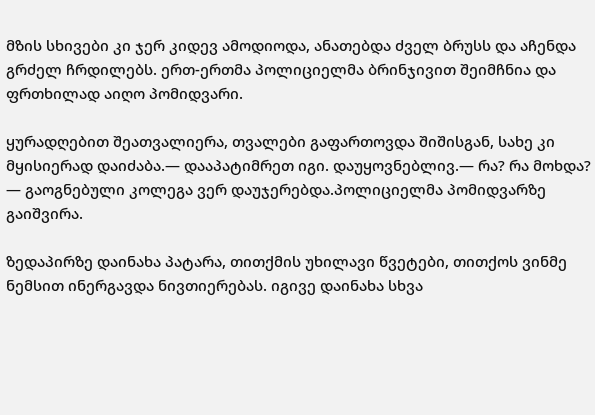მზის სხივები კი ჯერ კიდევ ამოდიოდა, ანათებდა ძველ ბრუსს და აჩენდა გრძელ ჩრდილებს. ერთ-ერთმა პოლიციელმა ბრინჯივით შეიმჩნია და ფრთხილად აიღო პომიდვარი.

ყურადღებით შეათვალიერა, თვალები გაფართოვდა შიშისგან, სახე კი მყისიერად დაიძაბა.— დააპატიმრეთ იგი. დაუყოვნებლივ.— რა? რა მოხდა? — გაოგნებული კოლეგა ვერ დაუჯერებდა.პოლიციელმა პომიდვარზე გაიშვირა.

ზედაპირზე დაინახა პატარა, თითქმის უხილავი წვეტები, თითქოს ვინმე ნემსით ინერგავდა ნივთიერებას. იგივე დაინახა სხვა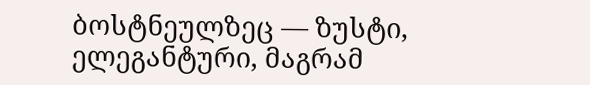ბოსტნეულზეც — ზუსტი, ელეგანტური, მაგრამ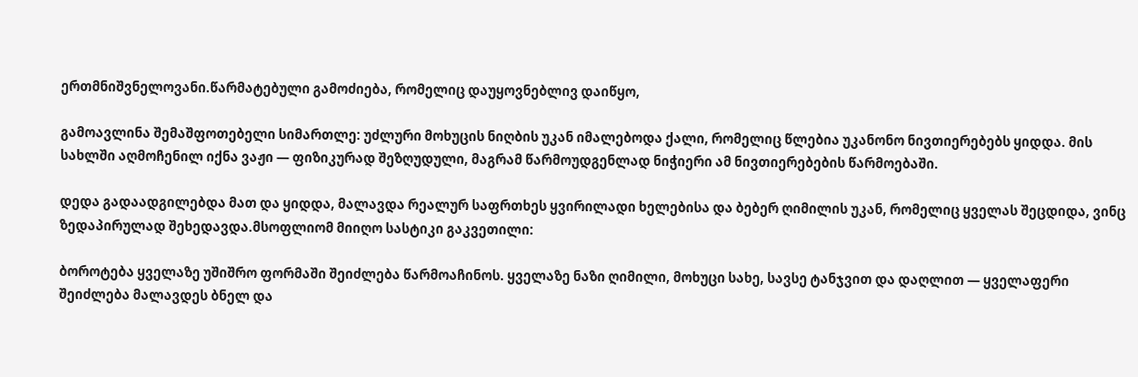ერთმნიშვნელოვანი.წარმატებული გამოძიება, რომელიც დაუყოვნებლივ დაიწყო,

გამოავლინა შემაშფოთებელი სიმართლე: უძლური მოხუცის ნიღბის უკან იმალებოდა ქალი, რომელიც წლებია უკანონო ნივთიერებებს ყიდდა. მის სახლში აღმოჩენილ იქნა ვაჟი — ფიზიკურად შეზღუდული, მაგრამ წარმოუდგენლად ნიჭიერი ამ ნივთიერებების წარმოებაში.

დედა გადაადგილებდა მათ და ყიდდა, მალავდა რეალურ საფრთხეს ყვირილადი ხელებისა და ბებერ ღიმილის უკან, რომელიც ყველას შეცდიდა, ვინც ზედაპირულად შეხედავდა.მსოფლიომ მიიღო სასტიკი გაკვეთილი:

ბოროტება ყველაზე უშიშრო ფორმაში შეიძლება წარმოაჩინოს. ყველაზე ნაზი ღიმილი, მოხუცი სახე, სავსე ტანჯვით და დაღლით — ყველაფერი შეიძლება მალავდეს ბნელ და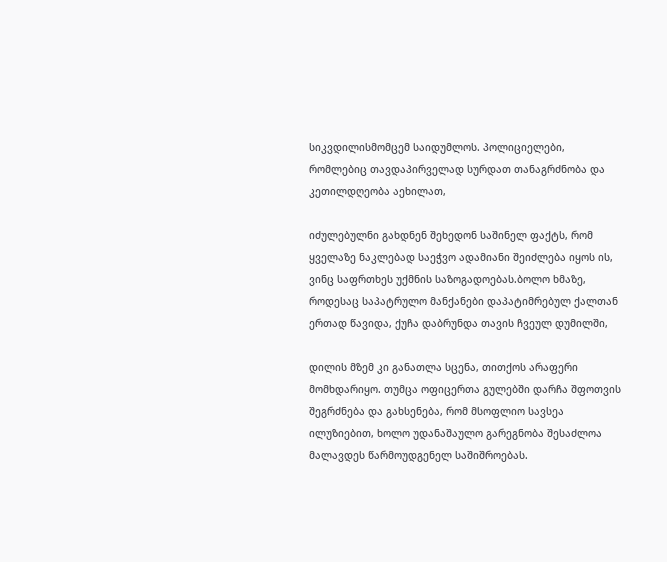სიკვდილისმომცემ საიდუმლოს. პოლიციელები, რომლებიც თავდაპირველად სურდათ თანაგრძნობა და კეთილდღეობა აეხილათ,

იძულებულნი გახდნენ შეხედონ საშინელ ფაქტს, რომ ყველაზე ნაკლებად საეჭვო ადამიანი შეიძლება იყოს ის, ვინც საფრთხეს უქმნის საზოგადოებას.ბოლო ხმაზე, როდესაც საპატრულო მანქანები დაპატიმრებულ ქალთან ერთად წავიდა, ქუჩა დაბრუნდა თავის ჩვეულ დუმილში,

დილის მზემ კი განათლა სცენა, თითქოს არაფერი მომხდარიყო. თუმცა ოფიცერთა გულებში დარჩა შფოთვის შეგრძნება და გახსენება, რომ მსოფლიო სავსეა ილუზიებით, ხოლო უდანაშაულო გარეგნობა შესაძლოა მალავდეს წარმოუდგენელ საშიშროებას.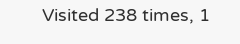Visited 238 times, 1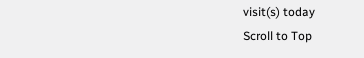visit(s) today
Scroll to Top